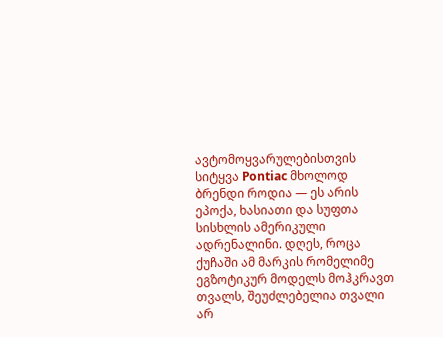ავტომოყვარულებისთვის სიტყვა Pontiac მხოლოდ ბრენდი როდია — ეს არის ეპოქა, ხასიათი და სუფთა სისხლის ამერიკული ადრენალინი. დღეს, როცა ქუჩაში ამ მარკის რომელიმე ეგზოტიკურ მოდელს მოჰკრავთ თვალს, შეუძლებელია თვალი არ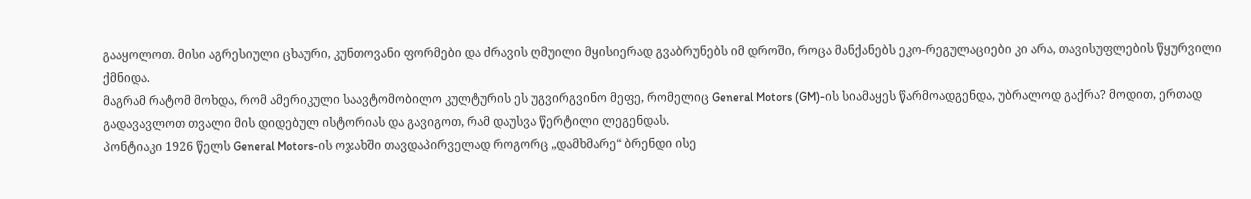გააყოლოთ. მისი აგრესიული ცხაური, კუნთოვანი ფორმები და ძრავის ღმუილი მყისიერად გვაბრუნებს იმ დროში, როცა მანქანებს ეკო-რეგულაციები კი არა, თავისუფლების წყურვილი ქმნიდა.
მაგრამ რატომ მოხდა, რომ ამერიკული საავტომობილო კულტურის ეს უგვირგვინო მეფე, რომელიც General Motors (GM)-ის სიამაყეს წარმოადგენდა, უბრალოდ გაქრა? მოდით, ერთად გადავავლოთ თვალი მის დიდებულ ისტორიას და გავიგოთ, რამ დაუსვა წერტილი ლეგენდას.
პონტიაკი 1926 წელს General Motors-ის ოჯახში თავდაპირველად როგორც „დამხმარე“ ბრენდი ისე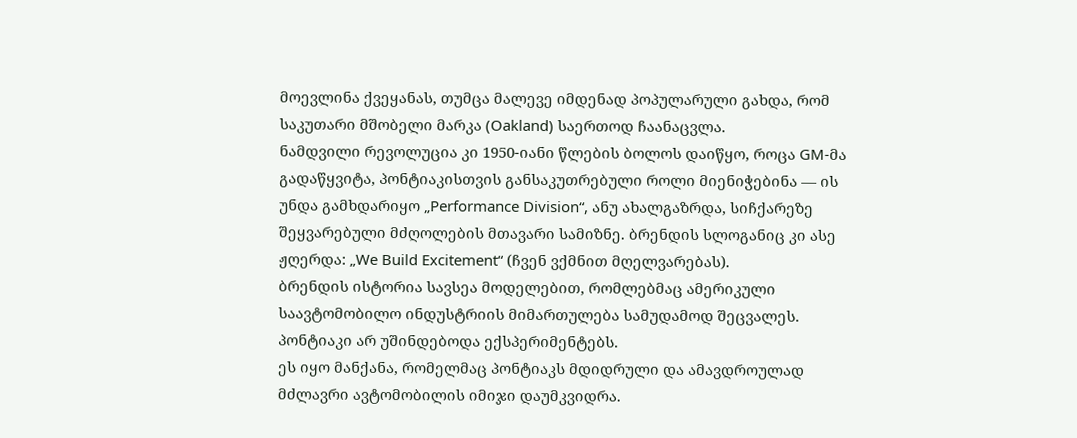მოევლინა ქვეყანას, თუმცა მალევე იმდენად პოპულარული გახდა, რომ საკუთარი მშობელი მარკა (Oakland) საერთოდ ჩაანაცვლა.
ნამდვილი რევოლუცია კი 1950-იანი წლების ბოლოს დაიწყო, როცა GM-მა გადაწყვიტა, პონტიაკისთვის განსაკუთრებული როლი მიენიჭებინა — ის უნდა გამხდარიყო „Performance Division“, ანუ ახალგაზრდა, სიჩქარეზე შეყვარებული მძღოლების მთავარი სამიზნე. ბრენდის სლოგანიც კი ასე ჟღერდა: „We Build Excitement“ (ჩვენ ვქმნით მღელვარებას).
ბრენდის ისტორია სავსეა მოდელებით, რომლებმაც ამერიკული საავტომობილო ინდუსტრიის მიმართულება სამუდამოდ შეცვალეს. პონტიაკი არ უშინდებოდა ექსპერიმენტებს.
ეს იყო მანქანა, რომელმაც პონტიაკს მდიდრული და ამავდროულად მძლავრი ავტომობილის იმიჯი დაუმკვიდრა.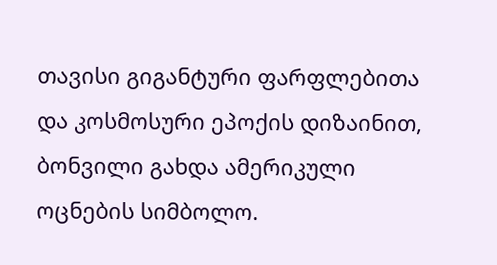თავისი გიგანტური ფარფლებითა და კოსმოსური ეპოქის დიზაინით, ბონვილი გახდა ამერიკული ოცნების სიმბოლო.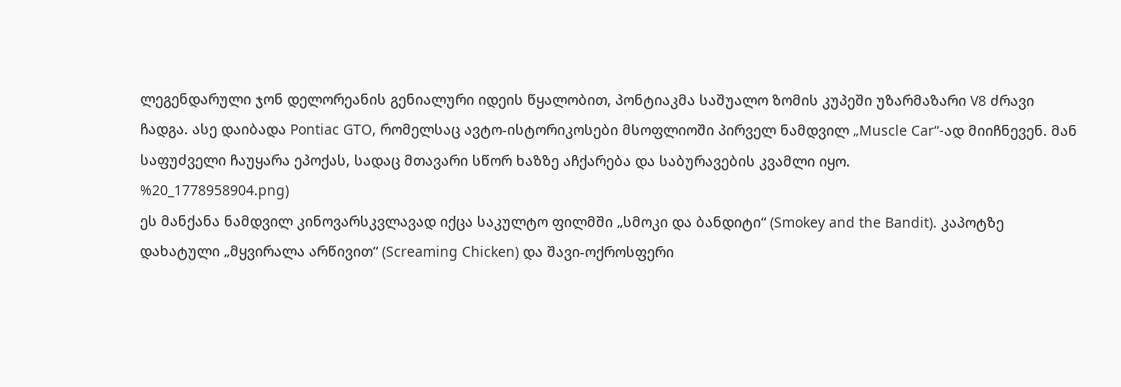ლეგენდარული ჯონ დელორეანის გენიალური იდეის წყალობით, პონტიაკმა საშუალო ზომის კუპეში უზარმაზარი V8 ძრავი ჩადგა. ასე დაიბადა Pontiac GTO, რომელსაც ავტო-ისტორიკოსები მსოფლიოში პირველ ნამდვილ „Muscle Car“-ად მიიჩნევენ. მან საფუძველი ჩაუყარა ეპოქას, სადაც მთავარი სწორ ხაზზე აჩქარება და საბურავების კვამლი იყო.
%20_1778958904.png)
ეს მანქანა ნამდვილ კინოვარსკვლავად იქცა საკულტო ფილმში „სმოკი და ბანდიტი“ (Smokey and the Bandit). კაპოტზე დახატული „მყვირალა არწივით“ (Screaming Chicken) და შავი-ოქროსფერი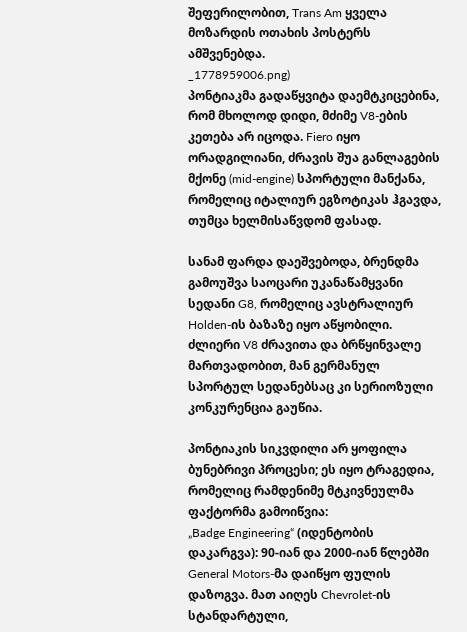შეფერილობით, Trans Am ყველა მოზარდის ოთახის პოსტერს ამშვენებდა.
_1778959006.png)
პონტიაკმა გადაწყვიტა დაემტკიცებინა, რომ მხოლოდ დიდი, მძიმე V8-ების კეთება არ იცოდა. Fiero იყო ორადგილიანი, ძრავის შუა განლაგების მქონე (mid-engine) სპორტული მანქანა, რომელიც იტალიურ ეგზოტიკას ჰგავდა, თუმცა ხელმისაწვდომ ფასად.

სანამ ფარდა დაეშვებოდა, ბრენდმა გამოუშვა საოცარი უკანაწამყვანი სედანი G8, რომელიც ავსტრალიურ Holden-ის ბაზაზე იყო აწყობილი. ძლიერი V8 ძრავითა და ბრწყინვალე მართვადობით, მან გერმანულ სპორტულ სედანებსაც კი სერიოზული კონკურენცია გაუწია.

პონტიაკის სიკვდილი არ ყოფილა ბუნებრივი პროცესი; ეს იყო ტრაგედია, რომელიც რამდენიმე მტკივნეულმა ფაქტორმა გამოიწვია:
„Badge Engineering“ (იდენტობის დაკარგვა): 90-იან და 2000-იან წლებში General Motors-მა დაიწყო ფულის დაზოგვა. მათ აიღეს Chevrolet-ის სტანდარტული,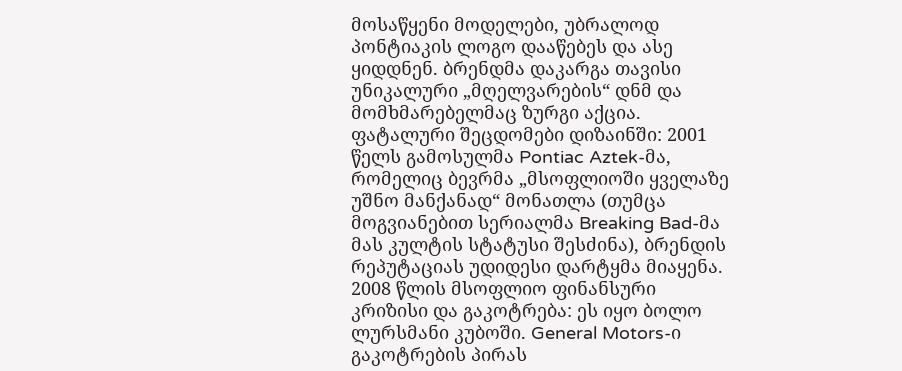მოსაწყენი მოდელები, უბრალოდ პონტიაკის ლოგო დააწებეს და ასე ყიდდნენ. ბრენდმა დაკარგა თავისი უნიკალური „მღელვარების“ დნმ და მომხმარებელმაც ზურგი აქცია.
ფატალური შეცდომები დიზაინში: 2001 წელს გამოსულმა Pontiac Aztek-მა, რომელიც ბევრმა „მსოფლიოში ყველაზე უშნო მანქანად“ მონათლა (თუმცა მოგვიანებით სერიალმა Breaking Bad-მა მას კულტის სტატუსი შესძინა), ბრენდის რეპუტაციას უდიდესი დარტყმა მიაყენა.
2008 წლის მსოფლიო ფინანსური კრიზისი და გაკოტრება: ეს იყო ბოლო ლურსმანი კუბოში. General Motors-ი გაკოტრების პირას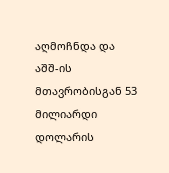აღმოჩნდა და აშშ-ის მთავრობისგან 53 მილიარდი დოლარის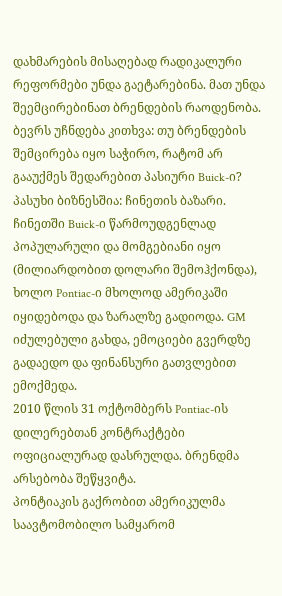დახმარების მისაღებად რადიკალური რეფორმები უნდა გაეტარებინა. მათ უნდა შეემცირებინათ ბრენდების რაოდენობა.
ბევრს უჩნდება კითხვა: თუ ბრენდების შემცირება იყო საჭირო, რატომ არ გააუქმეს შედარებით პასიური Buick-ი? პასუხი ბიზნესშია: ჩინეთის ბაზარი. ჩინეთში Buick-ი წარმოუდგენლად პოპულარული და მომგებიანი იყო (მილიარდობით დოლარი შემოჰქონდა), ხოლო Pontiac-ი მხოლოდ ამერიკაში იყიდებოდა და ზარალზე გადიოდა. GM იძულებული გახდა, ემოციები გვერდზე გადაედო და ფინანსური გათვლებით ემოქმედა.
2010 წლის 31 ოქტომბერს Pontiac-ის დილერებთან კონტრაქტები ოფიციალურად დასრულდა. ბრენდმა არსებობა შეწყვიტა.
პონტიაკის გაქრობით ამერიკულმა საავტომობილო სამყარომ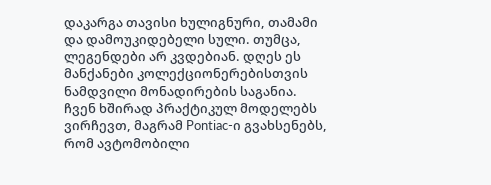დაკარგა თავისი ხულიგნური, თამამი და დამოუკიდებელი სული. თუმცა, ლეგენდები არ კვდებიან. დღეს ეს მანქანები კოლექციონერებისთვის ნამდვილი მონადირების საგანია.
ჩვენ ხშირად პრაქტიკულ მოდელებს ვირჩევთ, მაგრამ Pontiac-ი გვახსენებს, რომ ავტომობილი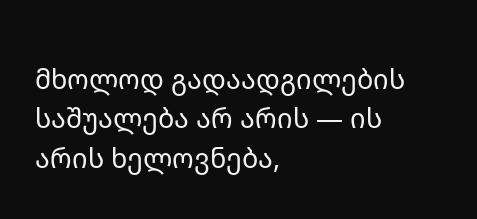მხოლოდ გადაადგილების საშუალება არ არის — ის არის ხელოვნება,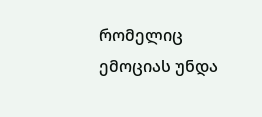რომელიც ემოციას უნდა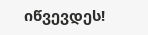იწვევდეს!